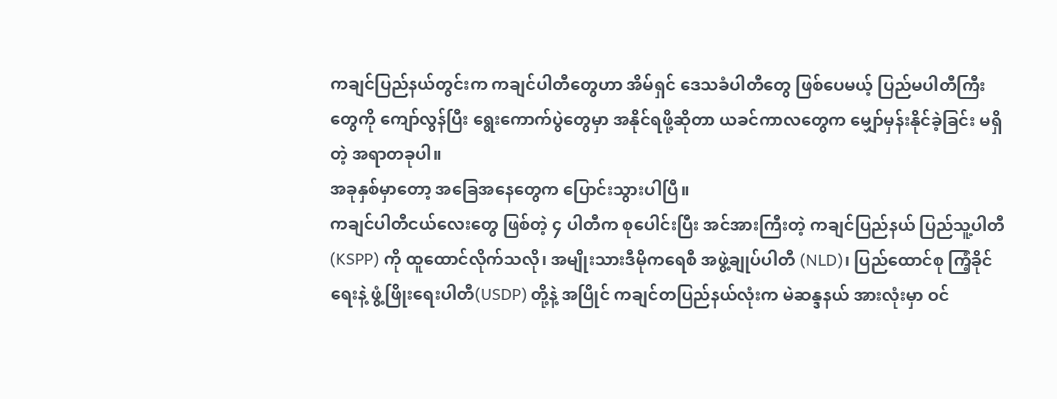ကချင်ပြည်နယ်တွင်းက ကချင်ပါတီတွေဟာ အိမ်ရှင် ဒေသခံပါတီတွေ ဖြစ်ပေမယ့် ပြည်မပါတီကြီးတွေကို ကျော်လွန်ပြီး ရွေးကောက်ပွဲတွေမှာ အနိုင်ရဖို့ဆိုတာ ယခင်ကာလတွေက မျှော်မှန်းနိုင်ခဲ့ခြင်း မရှိတဲ့ အရာတခုပါ။
အခုနှစ်မှာတော့ အခြေအနေတွေက ပြောင်းသွားပါပြီ။
ကချင်ပါတီငယ်လေးတွေ ဖြစ်တဲ့ ၄ ပါတီက စုပေါင်းပြီး အင်အားကြီးတဲ့ ကချင်ပြည်နယ် ပြည်သူ့ပါတီ (KSPP) ကို ထူထောင်လိုက်သလို၊ အမျိုးသားဒီမိုကရေစီ အဖွဲ့ချုပ်ပါတီ (NLD)၊ ပြည်ထောင်စု ကြံ့ခိုင်ရေးနဲ့ ဖွံ့ဖြိုးရေးပါတီ(USDP) တို့နဲ့ အပြိုင် ကချင်တပြည်နယ်လုံးက မဲဆန္ဒနယ် အားလုံးမှာ ဝင်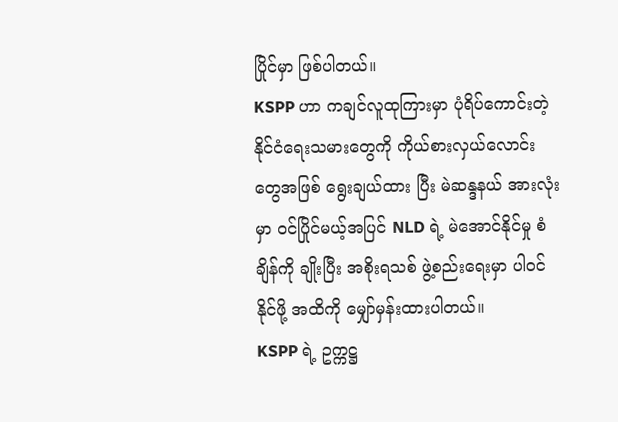ပြိုင်မှာ ဖြစ်ပါတယ်။
KSPP ဟာ ကချင်လူထုကြားမှာ ပုံရိပ်ကောင်းတဲ့ နိုင်ငံရေးသမားတွေကို ကိုယ်စားလှယ်လောင်းတွေအဖြစ် ရွေးချယ်ထား ပြီး မဲဆန္ဒနယ် အားလုံးမှာ ဝင်ပြိုင်မယ့်အပြင် NLD ရဲ့ မဲအောင်နိုင်မှု စံချိန်ကို ချိုးပြီး အစိုးရသစ် ဖွဲ့စည်းရေးမှာ ပါဝင်နိုင်ဖို့ အထိကို မျှော်မှန်းထားပါတယ်။
KSPP ရဲ့ ဥက္ကဋ္ဌ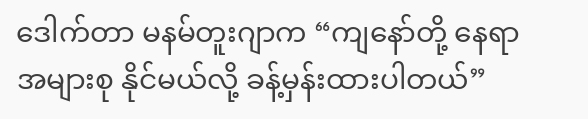ဒေါက်တာ မနမ်တူးဂျာက “ကျနော်တို့ နေရာအများစု နိုင်မယ်လို့ ခန့်မှန်းထားပါတယ်”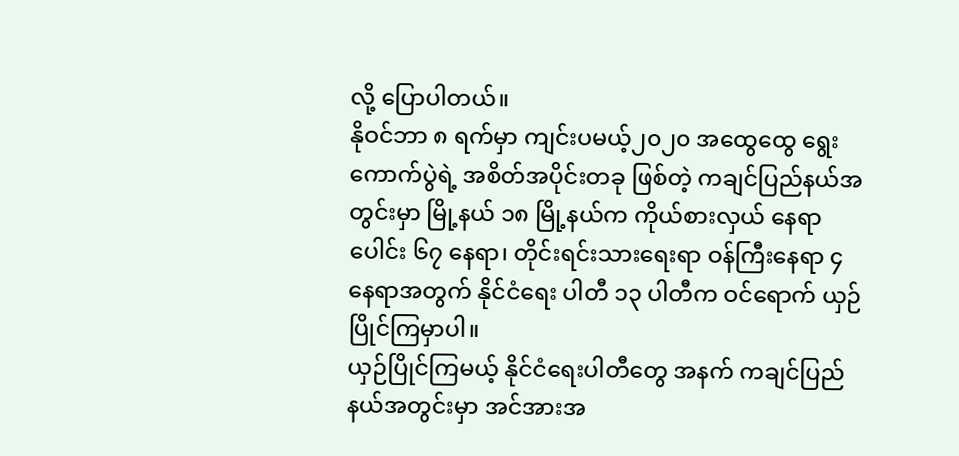လို့ ပြောပါတယ်။
နိုဝင်ဘာ ၈ ရက်မှာ ကျင်းပမယ့်၂၀၂၀ အထွေထွေ ရွေးကောက်ပွဲရဲ့ အစိတ်အပိုင်းတခု ဖြစ်တဲ့ ကချင်ပြည်နယ်အတွင်းမှာ မြို့နယ် ၁၈ မြို့နယ်က ကိုယ်စားလှယ် နေရာပေါင်း ၆၇ နေရာ၊ တိုင်းရင်းသားရေးရာ ဝန်ကြီးနေရာ ၄ နေရာအတွက် နိုင်ငံရေး ပါတီ ၁၃ ပါတီက ဝင်ရောက် ယှဉ်ပြိုင်ကြမှာပါ။
ယှဉ်ပြိုင်ကြမယ့် နိုင်ငံရေးပါတီတွေ အနက် ကချင်ပြည်နယ်အတွင်းမှာ အင်အားအ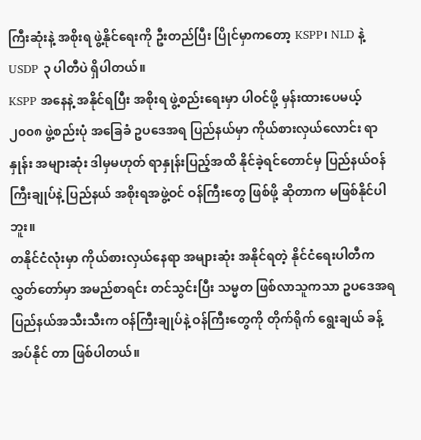ကြီးဆုံးနဲ့ အစိုးရ ဖွဲ့နိုင်ရေးကို ဦးတည်ပြီး ပြိုင်မှာကတော့ KSPP၊ NLD နဲ့ USDP ၃ ပါတီပဲ ရှိပါတယ်။
KSPP အနေနဲ့ အနိုင်ရပြီး အစိုးရ ဖွဲ့စည်းရေးမှာ ပါဝင်ဖို့ မှန်းထားပေမယ့်၂၀၀၈ ဖွဲ့စည်းပုံ အခြေခံ ဥပဒေအရ ပြည်နယ်မှာ ကိုယ်စားလှယ်လောင်း ရာနှုန်း အများဆုံး ဒါမှမဟုတ် ရာနှုန်းပြည့်အထိ နိုင်ခဲ့ရင်တောင်မှ ပြည်နယ်ဝန်ကြီးချုပ်နဲ့ ပြည်နယ် အစိုးရအဖွဲ့ဝင် ဝန်ကြီးတွေ ဖြစ်ဖို့ ဆိုတာက မဖြစ်နိုင်ပါဘူး။
တနိုင်ငံလုံးမှာ ကိုယ်စားလှယ်နေရာ အများဆုံး အနိုင်ရတဲ့ နိုင်ငံရေးပါတီက လွှတ်တော်မှာ အမည်စာရင်း တင်သွင်းပြီး သမ္မတ ဖြစ်လာသူကသာ ဥပဒေအရ ပြည်နယ်အသီးသီးက ဝန်ကြီးချုပ်နဲ့ ဝန်ကြီးတွေကို တိုက်ရိုက် ရွေးချယ် ခန့်အပ်နိုင် တာ ဖြစ်ပါတယ်။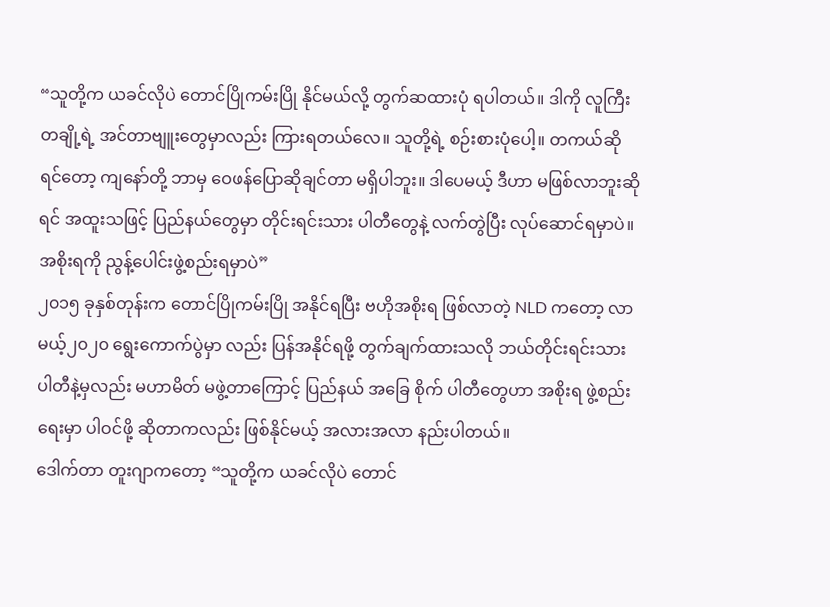“သူတို့က ယခင်လိုပဲ တောင်ပြိုကမ်းပြို နိုင်မယ်လို့ တွက်ဆထားပုံ ရပါတယ်။ ဒါကို လူကြီး တချို့ရဲ့ အင်တာဗျူးတွေမှာလည်း ကြားရတယ်လေ။ သူတို့ရဲ့ စဉ်းစားပုံပေါ့။ တကယ်ဆိုရင်တော့ ကျနော်တို့ ဘာမှ ဝေဖန်ပြောဆိုချင်တာ မရှိပါဘူး။ ဒါပေမယ့် ဒီဟာ မဖြစ်လာဘူးဆိုရင် အထူးသဖြင့် ပြည်နယ်တွေမှာ တိုင်းရင်းသား ပါတီတွေနဲ့ လက်တွဲပြီး လုပ်ဆောင်ရမှာပဲ။ အစိုးရကို ညွန့်ပေါင်းဖွဲ့စည်းရမှာပဲ”
၂၀၁၅ ခုနှစ်တုန်းက တောင်ပြိုကမ်းပြို အနိုင်ရပြီး ဗဟိုအစိုးရ ဖြစ်လာတဲ့ NLD ကတော့ လာမယ့်၂၀၂၀ ရွေးကောက်ပွဲမှာ လည်း ပြန်အနိုင်ရဖို့ တွက်ချက်ထားသလို ဘယ်တိုင်းရင်းသား ပါတီနဲ့မှလည်း မဟာမိတ် မဖွဲ့တာကြောင့် ပြည်နယ် အခြေ စိုက် ပါတီတွေဟာ အစိုးရ ဖွဲ့စည်းရေးမှာ ပါဝင်ဖို့ ဆိုတာကလည်း ဖြစ်နိုင်မယ့် အလားအလာ နည်းပါတယ်။
ဒေါက်တာ တူးဂျာကတော့ “သူတို့က ယခင်လိုပဲ တောင်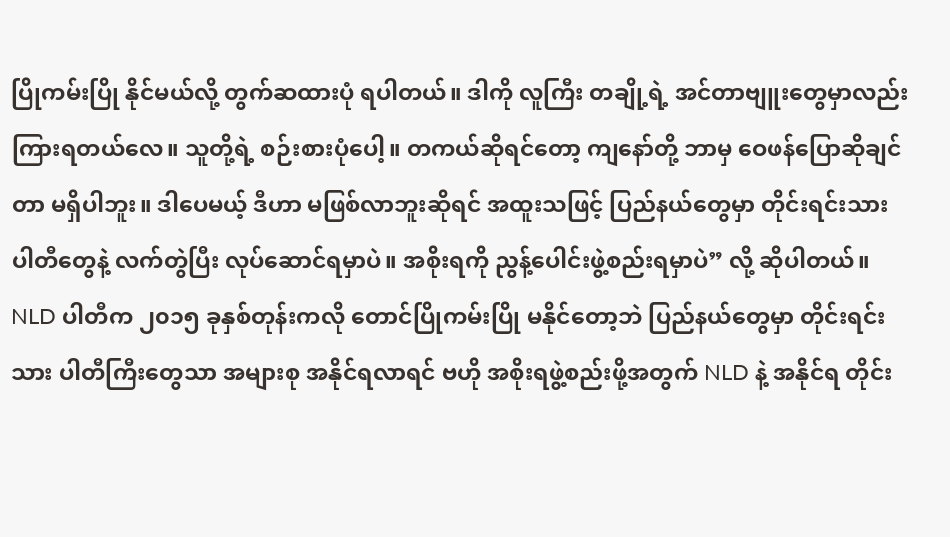ပြိုကမ်းပြို နိုင်မယ်လို့ တွက်ဆထားပုံ ရပါတယ်။ ဒါကို လူကြီး တချို့ရဲ့ အင်တာဗျူးတွေမှာလည်း ကြားရတယ်လေ။ သူတို့ရဲ့ စဉ်းစားပုံပေါ့။ တကယ်ဆိုရင်တော့ ကျနော်တို့ ဘာမှ ဝေဖန်ပြောဆိုချင်တာ မရှိပါဘူး။ ဒါပေမယ့် ဒီဟာ မဖြစ်လာဘူးဆိုရင် အထူးသဖြင့် ပြည်နယ်တွေမှာ တိုင်းရင်းသား ပါတီတွေနဲ့ လက်တွဲပြီး လုပ်ဆောင်ရမှာပဲ။ အစိုးရကို ညွန့်ပေါင်းဖွဲ့စည်းရမှာပဲ” လို့ ဆိုပါတယ်။
NLD ပါတီက ၂၀၁၅ ခုနှစ်တုန်းကလို တောင်ပြိုကမ်းပြို မနိုင်တော့ဘဲ ပြည်နယ်တွေမှာ တိုင်းရင်းသား ပါတီကြီးတွေသာ အများစု အနိုင်ရလာရင် ဗဟို အစိုးရဖွဲ့စည်းဖို့အတွက် NLD နဲ့ အနိုင်ရ တိုင်း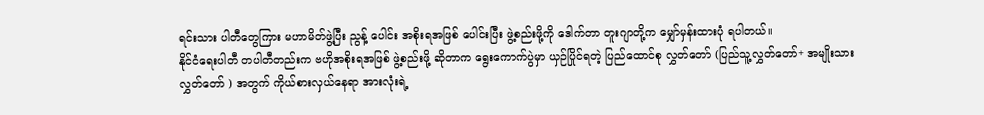ရင်းသား ပါတီတွေကြား မဟာမိတ်ဖွဲ့ပြီး ညွန့် ပေါင်း အစိုးရအဖြစ် ပေါင်းပြီး ဖွဲ့စည်းဖို့ကို ဒေါက်တာ တူးဂျာတို့က မျှော်မှန်းထားပုံ ရပါတယ်။
နိုင်ငံရေးပါတီ တပါတီတည်းက ဗဟိုအစိုးရအဖြစ် ဖွဲ့စည်းဖို့ ဆိုတာက ရွေးကောက်ပွဲမှာ ယှဉ်ပြိုင်ရတဲ့ ပြည်ထောင်စု လွှတ်တော် (ပြည်သူ့လွှတ်တော်+ အမျိုးသားလွှတ်တော် ) အတွက် ကိုယ်စားလှယ်နေရာ အားလုံးရဲ့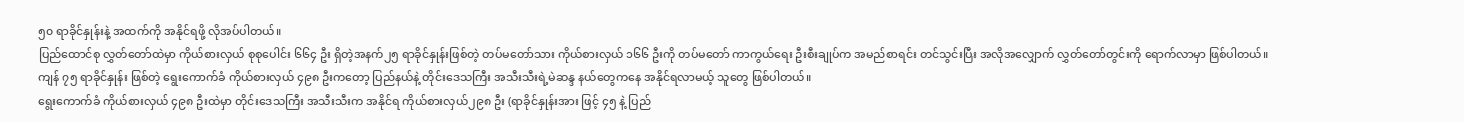၅၀ ရာခိုင်နှုန်းနဲ့ အထက်ကို အနိုင်ရဖို့ လိုအပ်ပါတယ်။
ပြည်ထောင်စု လွှတ်တော်ထဲမှာ ကိုယ်စားလှယ် စုစုပေါင်း ၆၆၄ ဦး ရှိတဲ့အနက်၂၅ ရာခိုင်နှုန်းဖြစ်တဲ့ တပ်မတော်သား ကိုယ်စားလှယ် ၁၆၆ ဦးကို တပ်မတော် ကာကွယ်ရေး ဦးစီးချုပ်က အမည်စာရင်း တင်သွင်းပြီး အလိုအလျှောက် လွှတ်တော်တွင်းကို ရောက်လာမှာ ဖြစ်ပါတယ်။
ကျန် ၇၅ ရာခိုင်နှုန်း ဖြစ်တဲ့ ရွေးကောက်ခံ ကိုယ်စားလှယ် ၄၉၈ ဦးကတော့ ပြည်နယ်နဲ့ တိုင်းဒေသကြီး အသီးသီးရဲ့မဲဆန္ဒ နယ်တွေကနေ အနိုင်ရလာမယ့် သူတွေ ဖြစ်ပါတယ်။
ရွေးကောက်ခံ ကိုယ်စားလှယ် ၄၉၈ ဦးထဲမှာ တိုင်းဒေသကြီး အသီးသီးက အနိုင်ရ ကိုယ်စားလှယ်၂၉၈ ဦး (ရာခိုင်နှုန်းအား ဖြင့် ၄၅ နဲ့ ပြည်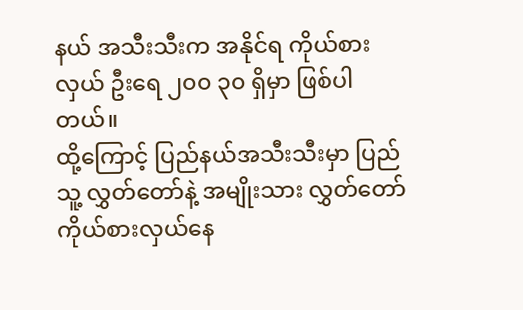နယ် အသီးသီးက အနိုင်ရ ကိုယ်စားလှယ် ဦးရေ ၂၀၀ ၃၀ ရှိမှာ ဖြစ်ပါတယ်။
ထို့ကြောင့် ပြည်နယ်အသီးသီးမှာ ပြည်သူ့ လွှတ်တော်နဲ့ အမျိုးသား လွှတ်တော် ကိုယ်စားလှယ်နေ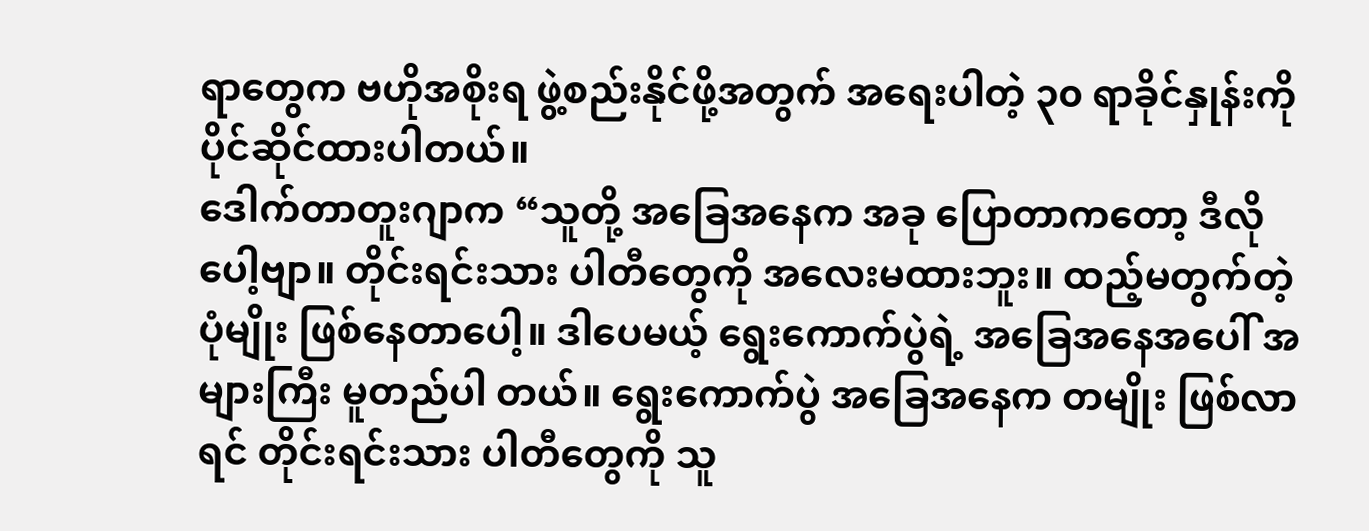ရာတွေက ဗဟိုအစိုးရ ဖွဲ့စည်းနိုင်ဖို့အတွက် အရေးပါတဲ့ ၃၀ ရာခိုင်နှုန်းကို ပိုင်ဆိုင်ထားပါတယ်။
ဒေါက်တာတူးဂျာက “သူတို့ အခြေအနေက အခု ပြောတာကတော့ ဒီလိုပေါ့ဗျာ။ တိုင်းရင်းသား ပါတီတွေကို အလေးမထားဘူး။ ထည့်မတွက်တဲ့ပုံမျိုး ဖြစ်နေတာပေါ့။ ဒါပေမယ့် ရွေးကောက်ပွဲရဲ့ အခြေအနေအပေါ် အများကြီး မူတည်ပါ တယ်။ ရွေးကောက်ပွဲ အခြေအနေက တမျိုး ဖြစ်လာရင် တိုင်းရင်းသား ပါတီတွေကို သူ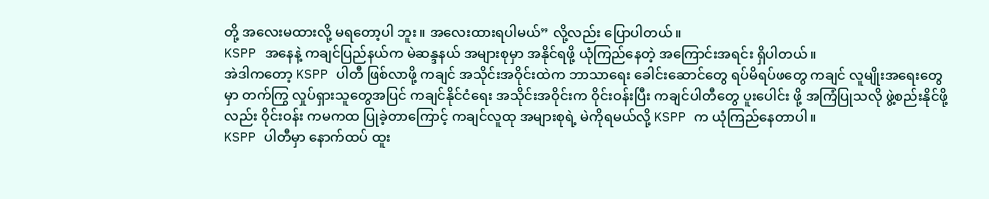တို့ အလေးမထားလို့ မရတော့ပါ ဘူး။ အလေးထားရပါမယ်” လို့လည်း ပြောပါတယ်။
KSPP အနေနဲ့ ကချင်ပြည်နယ်က မဲဆန္ဒနယ် အများစုမှာ အနိုင်ရဖို့ ယုံကြည်နေတဲ့ အကြောင်းအရင်း ရှိပါတယ်။
အဲဒါကတော့ KSPP ပါတီ ဖြစ်လာဖို့ ကချင် အသိုင်းအဝိုင်းထဲက ဘာသာရေး ခေါင်းဆောင်တွေ ရပ်မိရပ်ဖတွေ ကချင် လူမျိုးအရေးတွေမှာ တက်ကြွ လှုပ်ရှားသူတွေအပြင် ကချင်နိုင်ငံရေး အသိုင်းအဝိုင်းက ဝိုင်းဝန်းပြီး ကချင်ပါတီတွေ ပူးပေါင်း ဖို့ အကြံပြုသလို ဖွဲ့စည်းနိုင်ဖို့လည်း ဝိုင်းဝန်း ကမကထ ပြုခဲ့တာကြောင့် ကချင်လူထု အများစုရဲ့ မဲကိုရမယ်လို့ KSPP က ယုံကြည်နေတာပါ။
KSPP ပါတီမှာ နောက်ထပ် ထူး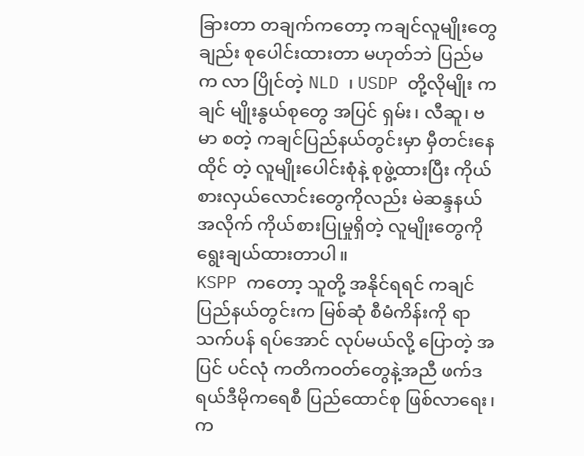ခြားတာ တချက်ကတော့ ကချင်လူမျိုးတွေချည်း စုပေါင်းထားတာ မဟုတ်ဘဲ ပြည်မက လာ ပြိုင်တဲ့ NLD ၊ USDP တို့လိုမျိုး ကချင် မျိုးနွယ်စုတွေ အပြင် ရှမ်း၊ လီဆူ၊ ဗမာ စတဲ့ ကချင်ပြည်နယ်တွင်းမှာ မှီတင်းနေထိုင် တဲ့ လူမျိုးပေါင်းစုံနဲ့ စုဖွဲ့ထားပြီး ကိုယ်စားလှယ်လောင်းတွေကိုလည်း မဲဆန္ဒနယ်အလိုက် ကိုယ်စားပြုမှုရှိတဲ့ လူမျိုးတွေကို ရွေးချယ်ထားတာပါ။
KSPP ကတော့ သူတို့ အနိုင်ရရင် ကချင်ပြည်နယ်တွင်းက မြစ်ဆုံ စီမံကိန်းကို ရာသက်ပန် ရပ်အောင် လုပ်မယ်လို့ ပြောတဲ့ အပြင် ပင်လုံ ကတိကဝတ်တွေနဲ့အညီ ဖက်ဒရယ်ဒီမိုကရေစီ ပြည်ထောင်စု ဖြစ်လာရေး၊ က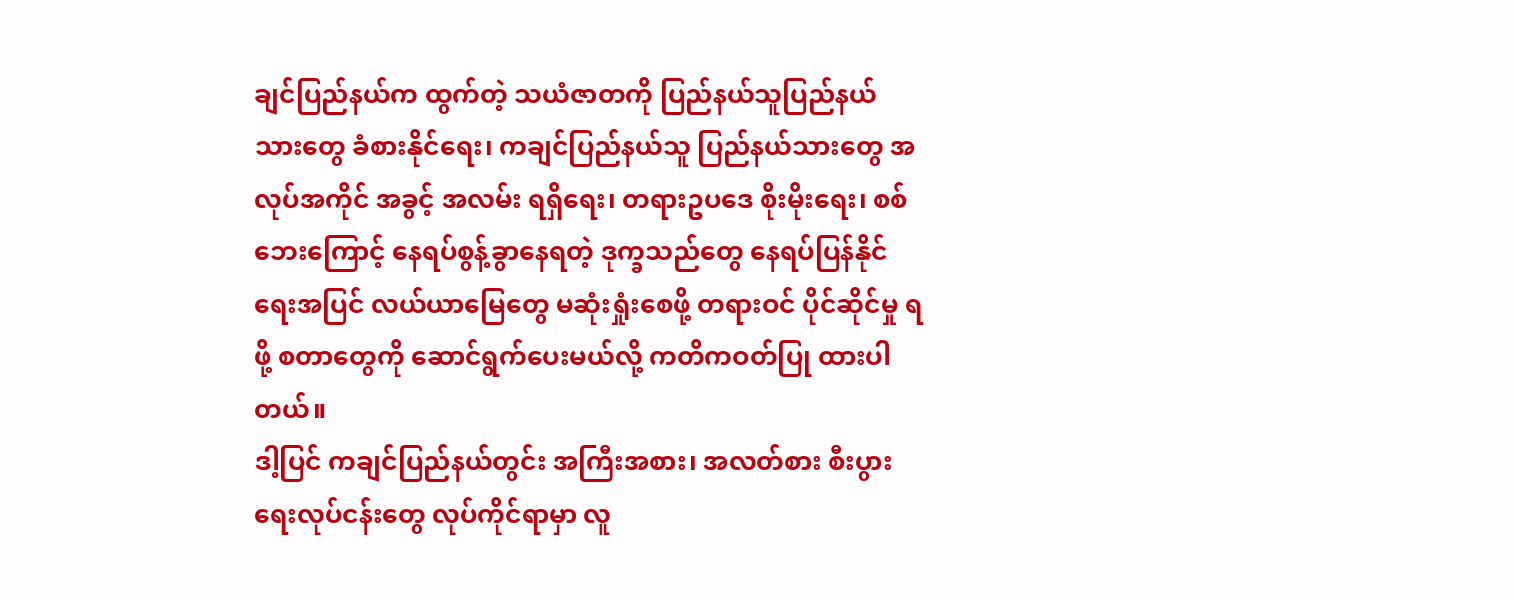ချင်ပြည်နယ်က ထွက်တဲ့ သယံဇာတကို ပြည်နယ်သူပြည်နယ်သားတွေ ခံစားနိုင်ရေး၊ ကချင်ပြည်နယ်သူ ပြည်နယ်သားတွေ အလုပ်အကိုင် အခွင့် အလမ်း ရရှိရေး၊ တရားဥပဒေ စိုးမိုးရေး၊ စစ်ဘေးကြောင့် နေရပ်စွန့်ခွာနေရတဲ့ ဒုက္ခသည်တွေ နေရပ်ပြန်နိုင်ရေးအပြင် လယ်ယာမြေတွေ မဆုံးရှုံးစေဖို့ တရားဝင် ပိုင်ဆိုင်မှု ရဖို့ စတာတွေကို ဆောင်ရွက်ပေးမယ်လို့ ကတိကဝတ်ပြု ထားပါ တယ်။
ဒါ့ပြင် ကချင်ပြည်နယ်တွင်း အကြီးအစား၊ အလတ်စား စီးပွားရေးလုပ်ငန်းတွေ လုပ်ကိုင်ရာမှာ လူ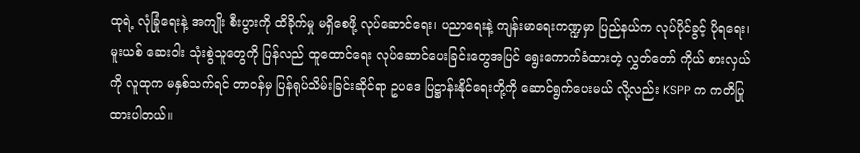ထုရဲ့ လုံခြုံရေးနဲ့ အကျိုး စီးပွားကို ထိခိုက်မှု မရှိစေဖို့ လုပ်ဆောင်ရေး၊ ပညာရေးနဲ့ ကျန်းမာရေးကဏ္ဍမှာ ပြည်နယ်က လုပ်ပိုင်ခွင့် ပိုရရေး၊ မူးယစ် ဆေးဝါး သုံးစွဲသူတွေကို ပြန်လည် ထူထောင်ရေး လုပ်ဆောင်ပေးခြင်းတွေအပြင် ရွေးကောက်ခံထားတဲ့ လွှတ်တော် ကိုယ် စားလှယ်ကို လူထုက မနှစ်သက်ရင် တာဝန်မှ ပြန်ရုပ်သိမ်းခြင်းဆိုင်ရာ ဥပဒေ ပြဋ္ဌာန်းနိုင်ရေးတို့ကို ဆောင်ရွက်ပေးမယ် လို့လည်း KSPP က ကတိပြုထားပါတယ်။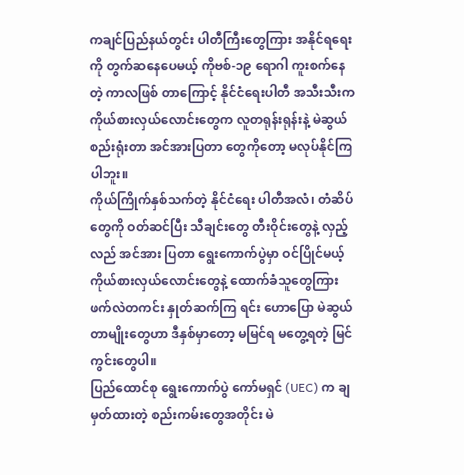ကချင်ပြည်နယ်တွင်း ပါတီကြီးတွေကြား အနိုင်ရရေးကို တွက်ဆနေပေမယ့် ကိုဗစ်-၁၉ ရောဂါ ကူးစက်နေတဲ့ ကာလဖြစ် တာကြောင့် နိုင်ငံရေးပါတီ အသီးသီးက ကိုယ်စားလှယ်လောင်းတွေက လူတရုန်းရုန်းနဲ့ မဲဆွယ်စည်းရုံးတာ အင်အားပြတာ တွေကိုတော့ မလုပ်နိုင်ကြပါဘူး။
ကိုယ်ကြိုက်နှစ်သက်တဲ့ နိုင်ငံရေး ပါတီအလံ၊ တံဆိပ်တွေကို ဝတ်ဆင်ပြီး သီချင်းတွေ တီးဝိုင်းတွေနဲ့ လှည့်လည် အင်အား ပြတာ ရွေးကောက်ပွဲမှာ ဝင်ပြိုင်မယ့် ကိုယ်စားလှယ်လောင်းတွေနဲ့ ထောက်ခံသူတွေကြား ဖက်လဲတကင်း နှုတ်ဆက်ကြ ရင်း ဟောပြော မဲဆွယ်တာမျိုးတွေဟာ ဒီနှစ်မှာတော့ မမြင်ရ မတွေ့ရတဲ့ မြင်ကွင်းတွေပါ။
ပြည်ထောင်စု ရွေးကောက်ပွဲ ကော်မရှင် (UEC) က ချမှတ်ထားတဲ့ စည်းကမ်းတွေအတိုင်း မဲ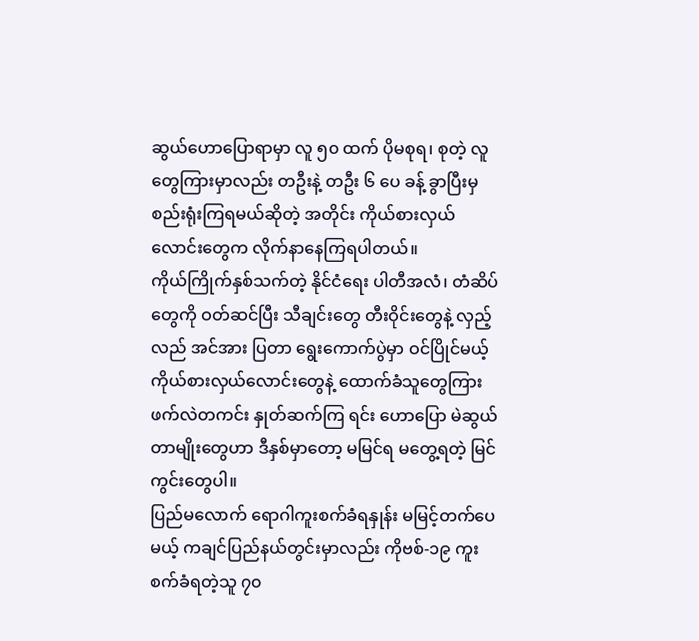ဆွယ်ဟောပြောရာမှာ လူ ၅၀ ထက် ပိုမစုရ၊ စုတဲ့ လူတွေကြားမှာလည်း တဦးနဲ့ တဦး ၆ ပေ ခန့် ခွာပြီးမှ စည်းရုံးကြရမယ်ဆိုတဲ့ အတိုင်း ကိုယ်စားလှယ် လောင်းတွေက လိုက်နာနေကြရပါတယ်။
ကိုယ်ကြိုက်နှစ်သက်တဲ့ နိုင်ငံရေး ပါတီအလံ၊ တံဆိပ်တွေကို ဝတ်ဆင်ပြီး သီချင်းတွေ တီးဝိုင်းတွေနဲ့ လှည့်လည် အင်အား ပြတာ ရွေးကောက်ပွဲမှာ ဝင်ပြိုင်မယ့် ကိုယ်စားလှယ်လောင်းတွေနဲ့ ထောက်ခံသူတွေကြား ဖက်လဲတကင်း နှုတ်ဆက်ကြ ရင်း ဟောပြော မဲဆွယ်တာမျိုးတွေဟာ ဒီနှစ်မှာတော့ မမြင်ရ မတွေ့ရတဲ့ မြင်ကွင်းတွေပါ။
ပြည်မလောက် ရောဂါကူးစက်ခံရနှုန်း မမြင့်တက်ပေမယ့် ကချင်ပြည်နယ်တွင်းမှာလည်း ကိုဗစ်-၁၉ ကူးစက်ခံရတဲ့သူ ၇၀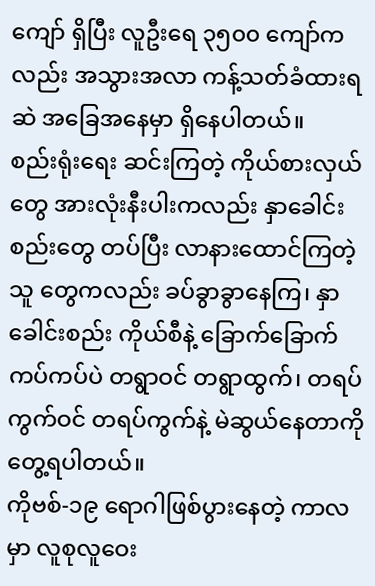ကျော် ရှိပြီး လူဦးရေ ၃၅၀၀ ကျော်ကလည်း အသွားအလာ ကန့်သတ်ခံထားရဆဲ အခြေအနေမှာ ရှိနေပါတယ်။
စည်းရုံးရေး ဆင်းကြတဲ့ ကိုယ်စားလှယ်တွေ အားလုံးနီးပါးကလည်း နှာခေါင်းစည်းတွေ တပ်ပြီး လာနားထောင်ကြတဲ့ သူ တွေကလည်း ခပ်ခွာခွာနေကြ၊ နှာခေါင်းစည်း ကိုယ်စီနဲ့ ခြောက်ခြောက်ကပ်ကပ်ပဲ တရွာဝင် တရွာထွက်၊ တရပ်ကွက်ဝင် တရပ်ကွက်နဲ့ မဲဆွယ်နေတာကို တွေ့ရပါတယ်။
ကိုဗစ်-၁၉ ရောဂါဖြစ်ပွားနေတဲ့ ကာလမှာ လူစုလူဝေး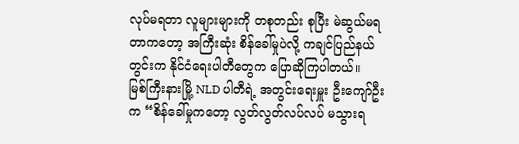လုပ်မရတာ လူများများကို တစုတည်း စုပြီး မဲဆွယ်မရတာကတော့ အကြီးဆုံး စိန်ခေါ်မှုပဲလို့ ကချင်ပြည်နယ်တွင်းက နိုင်ငံရေးပါတီတွေက ပြောဆိုကြပါတယ်။
မြစ်ကြီးနားမြို့ NLD ပါတီရဲ့ အတွင်းရေးမှူး ဦးကျော်ဦးက “စိန်ခေါ်မှုကတော့ လွတ်လွတ်လပ်လပ် မသွားရ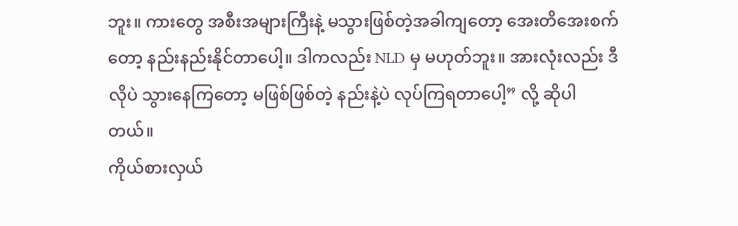ဘူး။ ကားတွေ အစီးအများကြီးနဲ့ မသွားဖြစ်တဲ့အခါကျတော့ အေးတိအေးစက်တော့ နည်းနည်းနိုင်တာပေါ့။ ဒါကလည်း NLD မှ မဟုတ်ဘူး။ အားလုံးလည်း ဒီလိုပဲ သွားနေကြတော့ မဖြစ်ဖြစ်တဲ့ နည်းနဲ့ပဲ လုပ်ကြရတာပေါ့” လို့ ဆိုပါတယ်။
ကိုယ်စားလှယ်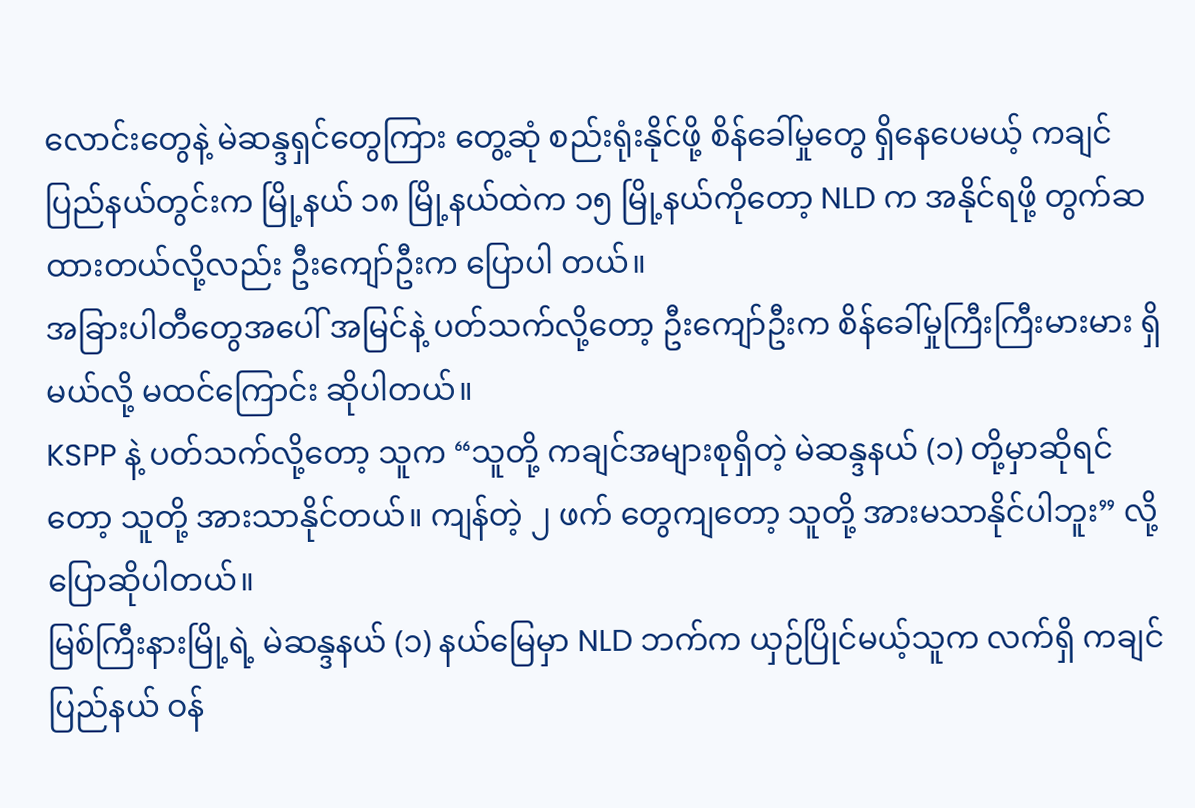လောင်းတွေနဲ့ မဲဆန္ဒရှင်တွေကြား တွေ့ဆုံ စည်းရုံးနိုင်ဖို့ စိန်ခေါ်မှုတွေ ရှိနေပေမယ့် ကချင်ပြည်နယ်တွင်းက မြို့နယ် ၁၈ မြို့နယ်ထဲက ၁၅ မြို့နယ်ကိုတော့ NLD က အနိုင်ရဖို့ တွက်ဆထားတယ်လို့လည်း ဦးကျော်ဦးက ပြောပါ တယ်။
အခြားပါတီတွေအပေါ် အမြင်နဲ့ ပတ်သက်လို့တော့ ဦးကျော်ဦးက စိန်ခေါ်မှုကြီးကြီးမားမား ရှိမယ်လို့ မထင်ကြောင်း ဆိုပါတယ်။
KSPP နဲ့ ပတ်သက်လို့တော့ သူက “သူတို့ ကချင်အများစုရှိတဲ့ မဲဆန္ဒနယ် (၁) တို့မှာဆိုရင်တော့ သူတို့ အားသာနိုင်တယ်။ ကျန်တဲ့ ၂ ဖက် တွေကျတော့ သူတို့ အားမသာနိုင်ပါဘူး” လို့ ပြောဆိုပါတယ်။
မြစ်ကြီးနားမြို့ရဲ့ မဲဆန္ဒနယ် (၁) နယ်မြေမှာ NLD ဘက်က ယှဉ်ပြိုင်မယ့်သူက လက်ရှိ ကချင်ပြည်နယ် ဝန်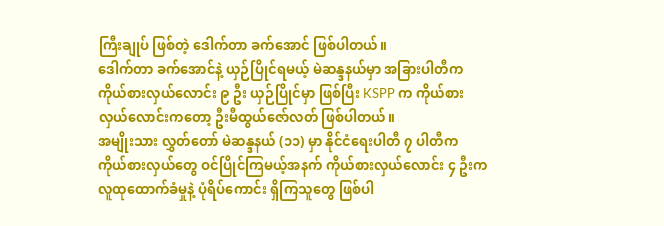ကြီးချုပ် ဖြစ်တဲ့ ဒေါက်တာ ခက်အောင် ဖြစ်ပါတယ်။
ဒေါက်တာ ခက်အောင်နဲ့ ယှဉ်ပြိုင်ရမယ့် မဲဆန္ဒနယ်မှာ အခြားပါတီက ကိုယ်စားလှယ်လောင်း ၉ ဦး ယှဉ်ပြိုင်မှာ ဖြစ်ပြီး KSPP က ကိုယ်စားလှယ်လောင်းကတော့ ဦးမီထွယ်ဇော်လတ် ဖြစ်ပါတယ်။
အမျိုးသား လွှတ်တော် မဲဆန္ဒနယ် (၁၁) မှာ နိုင်ငံရေးပါတီ ၇ ပါတီက ကိုယ်စားလှယ်တွေ ဝင်ပြိုင်ကြမယ့်အနက် ကိုယ်စားလှယ်လောင်း ၄ ဦးက လူထုထောက်ခံမှုနဲ့ ပုံရိပ်ကောင်း ရှိကြသူတွေ ဖြစ်ပါ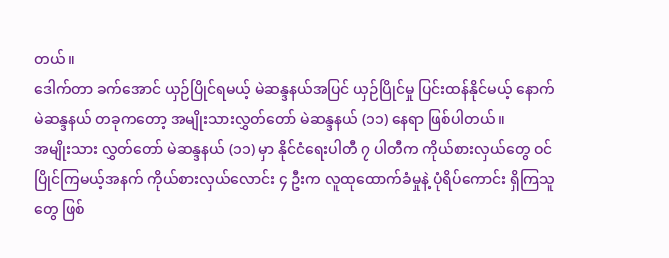တယ်။
ဒေါက်တာ ခက်အောင် ယှဉ်ပြိုင်ရမယ့် မဲဆန္ဒနယ်အပြင် ယှဉ်ပြိုင်မှု ပြင်းထန်နိုင်မယ့် နောက်မဲဆန္ဒနယ် တခုကတော့ အမျိုးသားလွှတ်တော် မဲဆန္ဒနယ် (၁၁) နေရာ ဖြစ်ပါတယ်။
အမျိုးသား လွှတ်တော် မဲဆန္ဒနယ် (၁၁) မှာ နိုင်ငံရေးပါတီ ၇ ပါတီက ကိုယ်စားလှယ်တွေ ဝင်ပြိုင်ကြမယ့်အနက် ကိုယ်စားလှယ်လောင်း ၄ ဦးက လူထုထောက်ခံမှုနဲ့ ပုံရိပ်ကောင်း ရှိကြသူတွေ ဖြစ်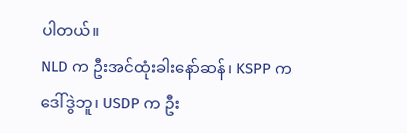ပါတယ်။
NLD က ဦးအင်ထုံးခါးနော်ဆန်၊ KSPP က ဒေါ်ဒွဲဘူ၊ USDP က ဦး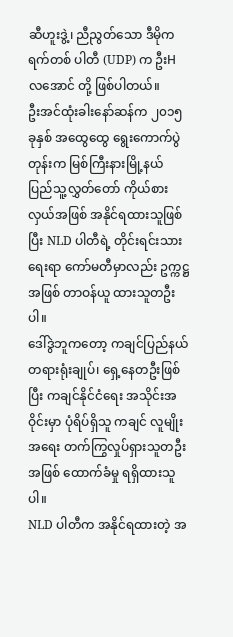ဆီဟူးဒွဲ့၊ ညီညွတ်သော ဒီမိုကရက်တစ် ပါတီ (UDP) က ဦးHလအောင် တို့ ဖြစ်ပါတယ်။
ဦးအင်ထုံးခါးနော်ဆန်က ၂၀၁၅ ခုနှစ် အထွေထွေ ရွေးကောက်ပွဲတုန်းက မြစ်ကြီးနားမြို့နယ် ပြည်သူ့လွှတ်တော် ကိုယ်စားလှယ်အဖြစ် အနိုင်ရထားသူဖြစ်ပြီး NLD ပါတီရဲ့ တိုင်းရင်းသားရေးရာ ကော်မတီမှာလည်း ဥက္ကဋ္ဌ အဖြစ် တာဝန်ယူ ထားသူတဦးပါ။
ဒေါ်ဒွဲဘူကတော့ ကချင်ပြည်နယ် တရားရုံးချုပ်၊ ရှေ့နေတဦးဖြစ်ပြီး ကချင်နိုင်ငံရေး အသိုင်းအဝိုင်းမှာ ပုံရိပ်ရှိသူ ကချင် လူမျိုးအရေး တက်ကြွလှုပ်ရှားသူတဦး အဖြစ် ထောက်ခံမှု ရရှိထားသူပါ။
NLD ပါတီက အနိုင်ရထားတဲ့ အ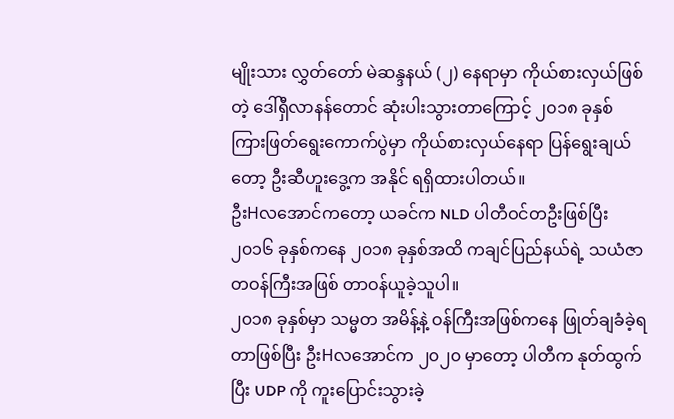မျိုးသား လွှတ်တော် မဲဆန္ဒနယ် (၂) နေရာမှာ ကိုယ်စားလှယ်ဖြစ်တဲ့ ဒေါ်ရှီလာနန်တောင် ဆုံးပါးသွားတာကြောင့် ၂၀၁၈ ခုနှစ် ကြားဖြတ်ရွေးကောက်ပွဲမှာ ကိုယ်စားလှယ်နေရာ ပြန်ရွေးချယ်တော့ ဦးဆီဟူးဒွေ့က အနိုင် ရရှိထားပါတယ်။
ဦးHလအောင်ကတော့ ယခင်က NLD ပါတီဝင်တဦးဖြစ်ပြီး ၂၀၁၆ ခုနှစ်ကနေ ၂၀၁၈ ခုနှစ်အထိ ကချင်ပြည်နယ်ရဲ့ သယံဇာတဝန်ကြီးအဖြစ် တာဝန်ယူခဲ့သူပါ။
၂၀၁၈ ခုနှစ်မှာ သမ္မတ အမိန့်နဲ့ ဝန်ကြီးအဖြစ်ကနေ ဖြုတ်ချခံခဲ့ရတာဖြစ်ပြီး ဦးHလအောင်က ၂၀၂၀ မှာတော့ ပါတီက နုတ်ထွက်ပြီး UDP ကို ကူးပြောင်းသွားခဲ့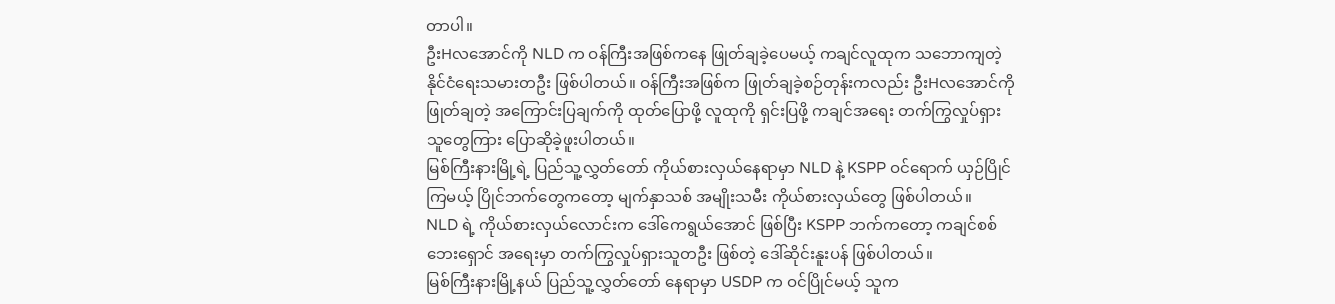တာပါ။
ဦးHလအောင်ကို NLD က ဝန်ကြီးအဖြစ်ကနေ ဖြုတ်ချခဲ့ပေမယ့် ကချင်လူထုက သဘောကျတဲ့ နိုင်ငံရေးသမားတဦး ဖြစ်ပါတယ်။ ဝန်ကြီးအဖြစ်က ဖြုတ်ချခဲ့စဉ်တုန်းကလည်း ဦးHလအောင်ကို ဖြုတ်ချတဲ့ အကြောင်းပြချက်ကို ထုတ်ပြောဖို့ လူထုကို ရှင်းပြဖို့ ကချင်အရေး တက်ကြွလှုပ်ရှားသူတွေကြား ပြောဆိုခဲ့ဖူးပါတယ်။
မြစ်ကြီးနားမြို့ရဲ့ ပြည်သူ့လွှတ်တော် ကိုယ်စားလှယ်နေရာမှာ NLD နဲ့ KSPP ဝင်ရောက် ယှဉ်ပြိုင်ကြမယ့် ပြိုင်ဘက်တွေကတော့ မျက်နှာသစ် အမျိုးသမီး ကိုယ်စားလှယ်တွေ ဖြစ်ပါတယ်။
NLD ရဲ့ ကိုယ်စားလှယ်လောင်းက ဒေါ်ကေရွယ်အောင် ဖြစ်ပြီး KSPP ဘက်ကတော့ ကချင်စစ်ဘေးရှောင် အရေးမှာ တက်ကြွလှုပ်ရှားသူတဦး ဖြစ်တဲ့ ဒေါ်ဆိုင်းနူးပန် ဖြစ်ပါတယ်။
မြစ်ကြီးနားမြို့နယ် ပြည်သူ့လွှတ်တော် နေရာမှာ USDP က ဝင်ပြိုင်မယ့် သူက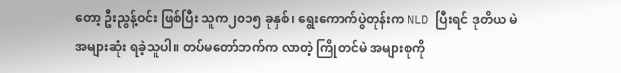တော့ ဦးညွန့်ဝင်း ဖြစ်ပြီး သူက၂၀၁၅ ခုနှစ်၊ ရွေးကောက်ပွဲတုန်းက NLD ပြီးရင် ဒုတိယ မဲအများဆုံး ရခဲ့သူပါ။ တပ်မတော်ဘက်က လာတဲ့ ကြိုတင်မဲ အများစုကို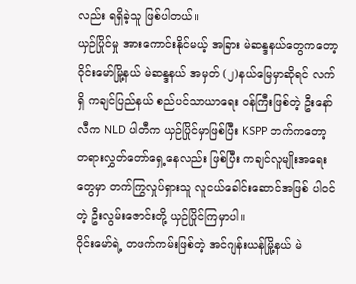လည်း ရရှိခဲ့သူ ဖြစ်ပါတယ်။
ယှဉ်ပြိုင်မှု အားကောင်းနိုင်မယ့် အခြား မဲဆန္ဒနယ်တွေကတော့ ဝိုင်းမော်မြို့နယ် မဲဆန္ဒနယ် အမှတ် (၂)နယ်မြေမှာဆိုရင် လက်ရှိ ကချင်ပြည်နယ် စည်ပင်သာယာရေး ဝန်ကြီးဖြစ်တဲ့ ဦးနော်လီက NLD ပါတီက ယှဉ်ပြိုင်မှာဖြစ်ပြီး KSPP ဘက်ကတော့ တရားလွှတ်တော်ရှေ့နေလည်း ဖြစ်ပြီး ကချင်လူမျိုးအရေးတွေမှာ တက်ကြွလှုပ်ရှားသူ လူငယ်ခေါင်းဆောင်အဖြစ် ပါဝင်တဲ့ ဦးလွမ်းဇောင်းတို့ ယှဉ်ပြိုင်ကြမှာပါ။
ဝိုင်းမော်ရဲ့ တဖက်ကမ်းဖြစ်တဲ့ အင်ဂျန်းယန်မြို့နယ် မဲ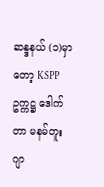ဆန္ဒနယ် (၁)မှာတော့ KSPP ဥက္ကဋ္ဌ ဒေါက်တာ မနမ်တူးဂျာ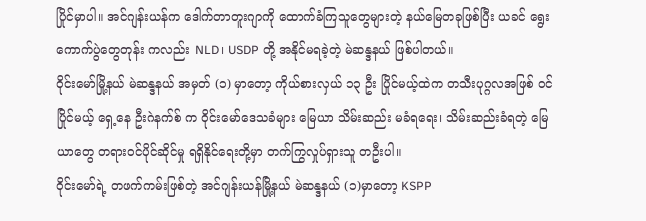ပြိုင်မှာပါ။ အင်ဂျန်းယန်က ဒေါက်တာတူးဂျာကို ထောက်ခံကြသူတွေများတဲ့ နယ်မြေတခုဖြစ်ပြီး ယခင် ရွေးကောက်ပွဲတွေတုန်း ကလည်း NLD၊ USDP တို့ အနိုင်မရခဲ့တဲ့ မဲဆန္ဒနယ် ဖြစ်ပါတယ်။
ဝိုင်းမော်မြို့နယ် မဲဆန္ဒနယ် အမှတ် (၁) မှာတော့ ကိုယ်စားလှယ် ၁၃ ဦး ပြိုင်မယ့်ထဲက တသီးပုဂ္ဂလအဖြစ် ဝင်ပြိုင်မယ့် ရှေ့နေ ဦးဂဲနက်စ် က ဝိုင်းမော်ဒေသခံများ မြေယာ သိမ်းဆည်း မခံရရေး၊ သိမ်းဆည်းခံရတဲ့ မြေယာတွေ တရားဝင်ပိုင်ဆိုင်မှု ရရှိနိုင်ရေးတို့မှာ တက်ကြွလှုပ်ရှားသူ တဦးပါ။
ဝိုင်းမော်ရဲ့ တဖက်ကမ်းဖြစ်တဲ့ အင်ဂျန်းယန်မြို့နယ် မဲဆန္ဒနယ် (၁)မှာတော့ KSPP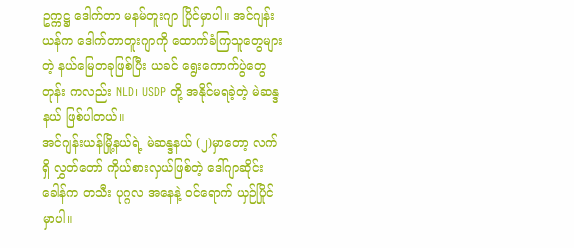ဥက္ကဋ္ဌ ဒေါက်တာ မနမ်တူးဂျာ ပြိုင်မှာပါ။ အင်ဂျန်းယန်က ဒေါက်တာတူးဂျာကို ထောက်ခံကြသူတွေများတဲ့ နယ်မြေတခုဖြစ်ပြီး ယခင် ရွေးကောက်ပွဲတွေတုန်း ကလည်း NLD၊ USDP တို့ အနိုင်မရခဲ့တဲ့ မဲဆန္ဒနယ် ဖြစ်ပါတယ်။
အင်ဂျန်းယန်မြို့နယ်ရဲ့ မဲဆန္ဒနယ် (၂)မှာတော့ လက်ရှိ လွှတ်တော် ကိုယ်စားလှယ်ဖြစ်တဲ့ ဒေါ်ဂျာဆိုင်းခေါန်က တသီး ပုဂ္ဂလ အနေနဲ့ ဝင်ရောက် ယှဉ်ပြိုင်မှာပါ။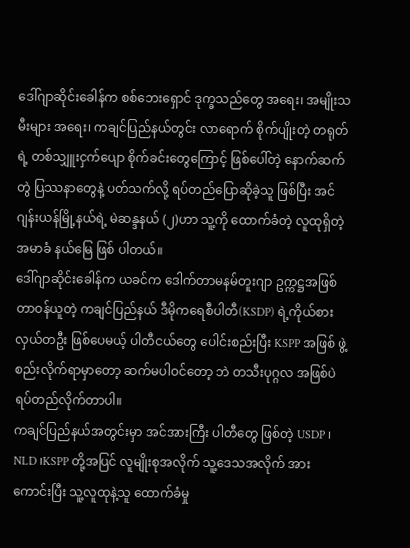ဒေါ်ဂျာဆိုင်းခေါန်က စစ်ဘေးရှောင် ဒုက္ခသည်တွေ အရေး၊ အမျိုးသမီးများ အရေး၊ ကချင်ပြည်နယ်တွင်း လာရောက် စိုက်ပျိုးတဲ့ တရုတ်ရဲ့ တစ်သျှူးငှက်ပျော စိုက်ခင်းတွေကြောင့် ဖြစ်ပေါ်တဲ့ နောက်ဆက်တွဲ ပြဿနာတွေနဲ့ ပတ်သက်လို့ ရပ်တည်ပြောဆိုခဲ့သူ ဖြစ်ပြီး အင်ဂျန်းယန်မြို့နယ်ရဲ့ မဲဆန္ဒနယ် (၂)ဟာ သူ့ကို ထောက်ခံတဲ့ လူထုရှိတဲ့ အမာခံ နယ်မြေ ဖြစ် ပါတယ်။
ဒေါ်ဂျာဆိုင်းခေါန်က ယခင်က ဒေါက်တာမနမ်တူးဂျာ ဥက္ကဋ္ဌအဖြစ် တာဝန်ယူတဲ့ ကချင်ပြည်နယ် ဒီမိုကရေစီပါတီ(KSDP) ရဲ့ကိုယ်စားလှယ်တဦး ဖြစ်ပေမယ့် ပါတီငယ်တွေ ပေါင်းစည်းပြီး KSPP အဖြစ် ဖွဲ့စည်းလိုက်ရာမှာတော့ ဆက်မပါဝင်တော့ ဘဲ တသီးပုဂ္ဂလ အဖြစ်ပဲ ရပ်တည်လိုက်တာပါ။
ကချင်ပြည်နယ်အတွင်းမှာ အင်အားကြီး ပါတီတွေ ဖြစ်တဲ့ USDP ၊ NLD ၊KSPP တို့အပြင် လူမျိုးစုအလိုက် သူ့ဒေသအလိုက် အားကောင်းပြီး သူ့လူထုနဲ့သူ ထောက်ခံမှု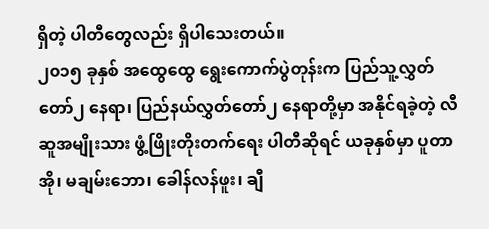ရှိတဲ့ ပါတီတွေလည်း ရှိပါသေးတယ်။
၂၀၁၅ ခုနှစ် အထွေထွေ ရွေးကောက်ပွဲတုန်းက ပြည်သူ့လွှတ်တော်၂ နေရာ၊ ပြည်နယ်လွှတ်တော်၂ နေရာတို့မှာ အနိုင်ရခဲ့တဲ့ လီဆူအမျိုးသား ဖွံ့ဖြိုးတိုးတက်ရေး ပါတီဆိုရင် ယခုနှစ်မှာ ပူတာအို၊ မချမ်းဘော၊ ခေါန်လန်ဖူး၊ ချီ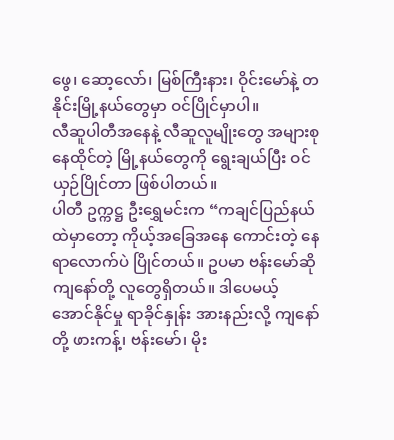ဖွေ၊ ဆော့လော်၊ မြစ်ကြီးနား၊ ဝိုင်းမော်နဲ့ တနိုင်းမြို့နယ်တွေမှာ ဝင်ပြိုင်မှာပါ။
လီဆူပါတီအနေနဲ့ လီဆူလူမျိုးတွေ အများစု နေထိုင်တဲ့ မြို့နယ်တွေကို ရွေးချယ်ပြီး ဝင်ယှဉ်ပြိုင်တာ ဖြစ်ပါတယ်။
ပါတီ ဥက္ကဋ္ဌ ဦးရွှေမင်းက “ကချင်ပြည်နယ်ထဲမှာတော့ ကိုယ့်အခြေအနေ ကောင်းတဲ့ နေရာလောက်ပဲ ပြိုင်တယ်။ ဥပမာ ဗန်းမော်ဆို ကျနော်တို့ လူတွေရှိတယ်။ ဒါပေမယ့် အောင်နိုင်မှု ရာခိုင်နှုန်း အားနည်းလို့ ကျနော်တို့ ဖားကန့်၊ ဗန်းမော်၊ မိုး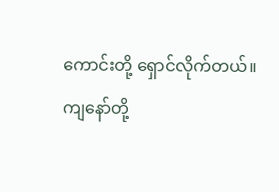ကောင်းတို့ ရှောင်လိုက်တယ်။ ကျနော်တို့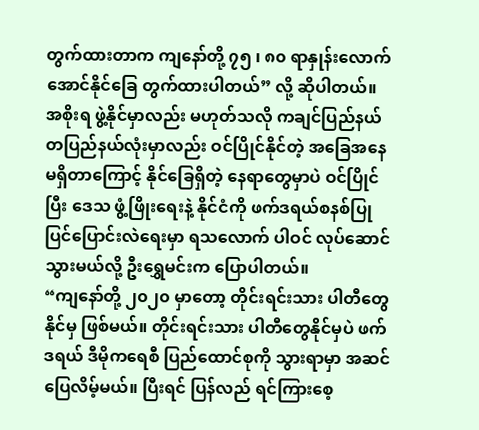တွက်ထားတာက ကျနော်တို့ ၇၅ ၊ ၈၀ ရာနှုန်းလောက် အောင်နိုင်ခြေ တွက်ထားပါတယ်” လို့ ဆိုပါတယ်။
အစိုးရ ဖွဲ့နိုင်မှာလည်း မဟုတ်သလို ကချင်ပြည်နယ် တပြည်နယ်လုံးမှာလည်း ဝင်ပြိုင်နိုင်တဲ့ အခြေအနေ မရှိတာကြောင့် နိုင်ခြေရှိတဲ့ နေရာတွေမှာပဲ ဝင်ပြိုင်ပြီး ဒေသ ဖွံ့ဖြိုးရေးနဲ့ နိုင်ငံကို ဖက်ဒရယ်စနစ်ပြုပြင်ပြောင်းလဲရေးမှာ ရသလောက် ပါဝင် လုပ်ဆောင်သွားမယ်လို့ ဦးရွှေမင်းက ပြောပါတယ်။
“ကျနော်တို့ ၂၀၂၀ မှာတော့ တိုင်းရင်းသား ပါတီတွေ နိုင်မှ ဖြစ်မယ်။ တိုင်းရင်းသား ပါတီတွေနိုင်မှပဲ ဖက်ဒရယ် ဒီမိုကရေစီ ပြည်ထောင်စုကို သွားရာမှာ အဆင်ပြေလိမ့်မယ်။ ပြီးရင် ပြန်လည် ရင်ကြားစေ့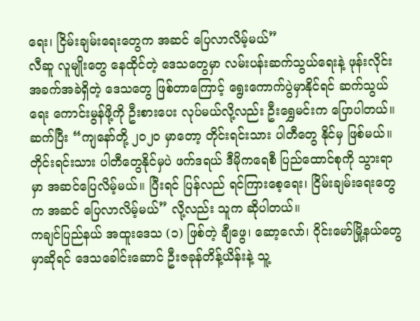ရေး၊ ငြိမ်းချမ်းရေးတွေက အဆင် ပြေလာလိမ့်မယ်”
လီဆူ လူမျိုးတွေ နေထိုင်တဲ့ ဒေသတွေမှာ လမ်းပန်းဆက်သွယ်ရေးနဲ့ ဖုန်းလိုင်း အခက်အခဲရှိတဲ့ ဒေသတွေ ဖြစ်တာကြောင့် ရွေးကောက်ပွဲမှာနိုင်ရင် ဆက်သွယ်ရေး ကောင်းမွန်ဖို့ကို ဦးစားပေး လုပ်မယ်လို့လည်း ဦးရွှေမင်းက ပြောပါတယ်။
ဆက်ပြီး “ကျနော်တို့ ၂၀၂၀ မှာတော့ တိုင်းရင်းသား ပါတီတွေ နိုင်မှ ဖြစ်မယ်။ တိုင်းရင်းသား ပါတီတွေနိုင်မှပဲ ဖက်ဒရယ် ဒီမိုကရေစီ ပြည်ထောင်စုကို သွားရာမှာ အဆင်ပြေလိမ့်မယ်။ ပြီးရင် ပြန်လည် ရင်ကြားစေ့ရေး၊ ငြိမ်းချမ်းရေးတွေက အဆင် ပြေလာလိမ့်မယ်” လို့လည်း သူက ဆိုပါတယ်။
ကချင်ပြည်နယ် အထူးဒေသ (၁) ဖြစ်တဲ့ ချီဖွေ၊ ဆော့လော်၊ ဝိုင်းမော်မြို့နယ်တွေမှာဆိုရင် ဒေသခေါင်းဆောင် ဦးဇခုန်တိန့်ယိန်းနဲ့ သူ့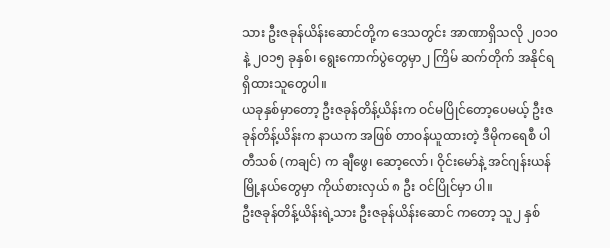သား ဦးဇခုန်ယိန်းဆောင်တို့က ဒေသတွင်း အာဏာရှိသလို ၂၀၁၀ နဲ့ ၂၀၁၅ ခုနှစ်၊ ရွေးကောက်ပွဲတွေမှာ၂ ကြိမ် ဆက်တိုက် အနိုင်ရရှိထားသူတွေပါ။
ယခုနှစ်မှာတော့ ဦးဇခုန်တိန့်ယိန်းက ဝင်မပြိုင်တော့ပေမယ့် ဦးဇခုန်တိန့်ယိန်းက နာယက အဖြစ် တာဝန်ယူထားတဲ့ ဒီမိုကရေစီ ပါတီသစ် (ကချင်) က ချီဖွေ၊ ဆော့လော်၊ ဝိုင်းမော်နဲ့ အင်ဂျန်းယန်မြို့နယ်တွေမှာ ကိုယ်စားလှယ် ၈ ဦး ဝင်ပြိုင်မှာ ပါ။
ဦးဇခုန်တိန့်ယိန်းရဲ့သား ဦးဇခုန်ယိန်းဆောင် ကတော့ သူ၂ နှစ်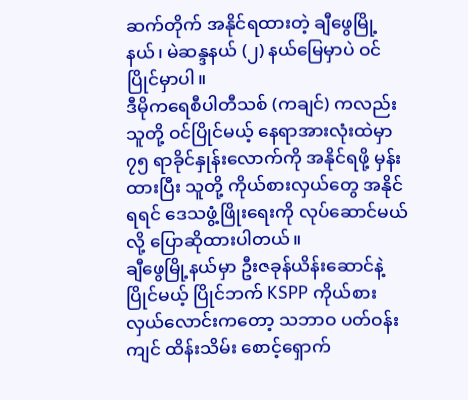ဆက်တိုက် အနိုင်ရထားတဲ့ ချီဖွေမြို့နယ်၊ မဲဆန္ဒနယ် (၂) နယ်မြေမှာပဲ ဝင်ပြိုင်မှာပါ။
ဒီမိုကရေစီပါတီသစ် (ကချင်) ကလည်း သူတို့ ဝင်ပြိုင်မယ့် နေရာအားလုံးထဲမှာ ၇၅ ရာခိုင်နှုန်းလောက်ကို အနိုင်ရဖို့ မှန်းထားပြီး သူတို့ ကိုယ်စားလှယ်တွေ အနိုင်ရရင် ဒေသဖွံ့ဖြိုးရေးကို လုပ်ဆောင်မယ်လို့ ပြောဆိုထားပါတယ်။
ချီဖွေမြို့နယ်မှာ ဦးဇခုန်ယိန်းဆောင်နဲ့ ပြိုင်မယ့် ပြိုင်ဘက် KSPP ကိုယ်စားလှယ်လောင်းကတော့ သဘာဝ ပတ်ဝန်းကျင် ထိန်းသိမ်း စောင့်ရှောက်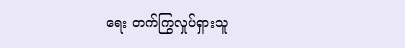ရေး တက်ကြွလှုပ်ရှားသူ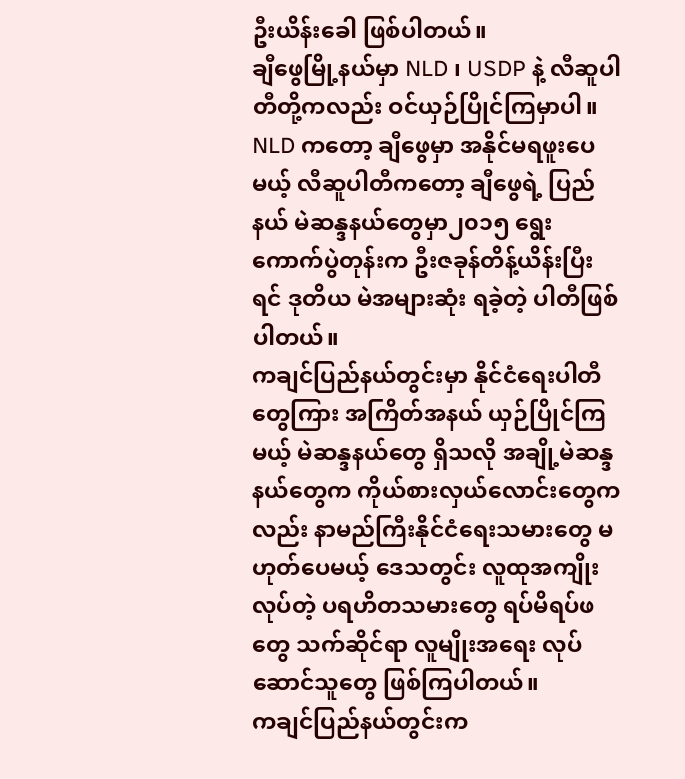ဦးယိန်းခေါ ဖြစ်ပါတယ်။
ချီဖွေမြို့နယ်မှာ NLD ၊ USDP နဲ့ လီဆူပါတီတို့ကလည်း ဝင်ယှဉ်ပြိုင်ကြမှာပါ။
NLD ကတော့ ချီဖွေမှာ အနိုင်မရဖူးပေမယ့် လီဆူပါတီကတော့ ချီဖွေရဲ့ ပြည်နယ် မဲဆန္ဒနယ်တွေမှာ၂၀၁၅ ရွေးကောက်ပွဲတုန်းက ဦးဇခုန်တိန့်ယိန်းပြီးရင် ဒုတိယ မဲအများဆုံး ရခဲ့တဲ့ ပါတီဖြစ်ပါတယ်။
ကချင်ပြည်နယ်တွင်းမှာ နိုင်ငံရေးပါတီတွေကြား အကြိတ်အနယ် ယှဉ်ပြိုင်ကြမယ့် မဲဆန္ဒနယ်တွေ ရှိသလို အချို့မဲဆန္ဒနယ်တွေက ကိုယ်စားလှယ်လောင်းတွေကလည်း နာမည်ကြီးနိုင်ငံရေးသမားတွေ မဟုတ်ပေမယ့် ဒေသတွင်း လူထုအကျိုးလုပ်တဲ့ ပရဟိတသမားတွေ ရပ်မိရပ်ဖတွေ သက်ဆိုင်ရာ လူမျိုးအရေး လုပ်ဆောင်သူတွေ ဖြစ်ကြပါတယ်။
ကချင်ပြည်နယ်တွင်းက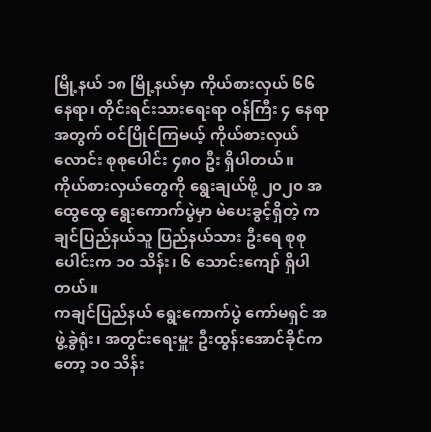မြို့နယ် ၁၈ မြို့နယ်မှာ ကိုယ်စားလှယ် ၆၆ နေရာ၊ တိုင်းရင်းသားရေးရာ ဝန်ကြီး ၄ နေရာ အတွက် ဝင်ပြိုင်ကြမယ့် ကိုယ်စားလှယ်လောင်း စုစုပေါင်း ၄၈၀ ဦး ရှိပါတယ်။
ကိုယ်စားလှယ်တွေကို ရွေးချယ်ဖို့ ၂၀၂၀ အထွေထွေ ရွေးကောက်ပွဲမှာ မဲပေးခွင့်ရှိတဲ့ ကချင်ပြည်နယ်သူ ပြည်နယ်သား ဦးရေ စုစုပေါင်းက ၁၀ သိန်း၊ ၆ သောင်းကျော် ရှိပါတယ်။
ကချင်ပြည်နယ် ရွေးကောက်ပွဲ ကော်မရှင် အဖွဲ့ခွဲရုံး၊ အတွင်းရေးမှူး ဦးထွန်းအောင်ခိုင်ကတော့ ၁၀ သိန်း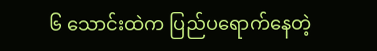၆ သောင်းထဲက ပြည်ပရောက်နေတဲ့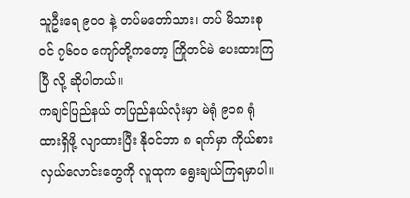သူဦးရေ ၉၀၀ နဲ့ တပ်မတော်သား၊ တပ် မိသားစုဝင် ၇၆၀၀ ကျော်တို့ကတော့ ကြိုတင်မဲ ပေးထားကြပြီ လို့ ဆိုပါတယ်။
ကချင်ပြည်နယ် တပြည်နယ်လုံးမှာ မဲရုံ ၉၁၈ ရုံ ထားရှိဖို့ လျာထားပြီး နိုဝင်ဘာ ၈ ရက်မှာ ကိုယ်စားလှယ်လောင်းတွေကို လူထုက ရွေးချယ်ကြရမှာပါ။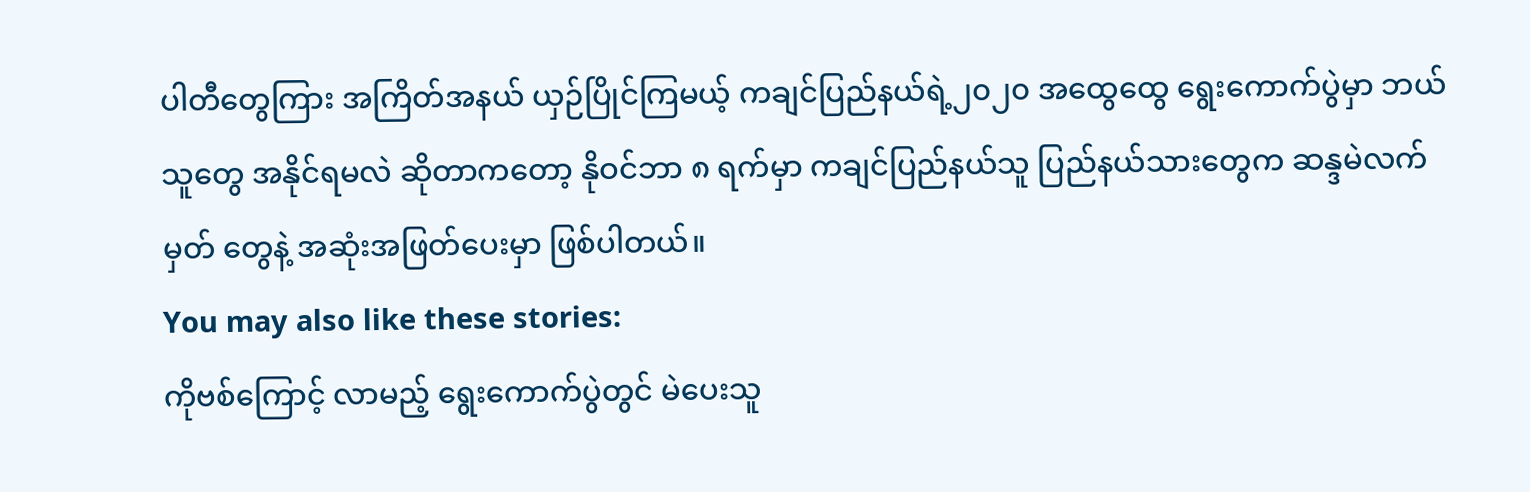ပါတီတွေကြား အကြိတ်အနယ် ယှဉ်ပြိုင်ကြမယ့် ကချင်ပြည်နယ်ရဲ့၂၀၂၀ အထွေထွေ ရွေးကောက်ပွဲမှာ ဘယ်သူတွေ အနိုင်ရမလဲ ဆိုတာကတော့ နိုဝင်ဘာ ၈ ရက်မှာ ကချင်ပြည်နယ်သူ ပြည်နယ်သားတွေက ဆန္ဒမဲလက်မှတ် တွေနဲ့ အဆုံးအဖြတ်ပေးမှာ ဖြစ်ပါတယ်။
You may also like these stories:
ကိုဗစ်ကြောင့် လာမည့် ရွေးကောက်ပွဲတွင် မဲပေးသူ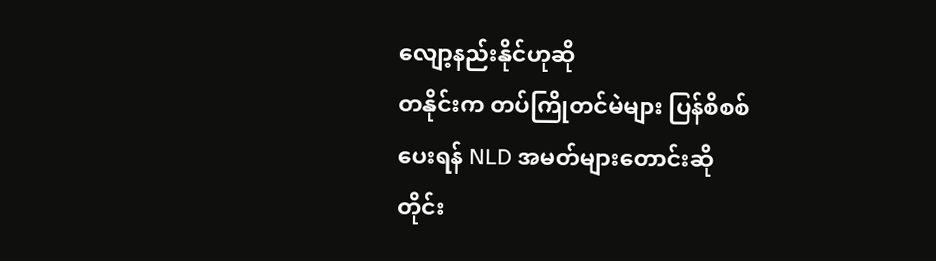လျော့နည်းနိုင်ဟုဆို
တနိုင်းက တပ်ကြိုတင်မဲများ ပြန်စိစစ်ပေးရန် NLD အမတ်များတောင်းဆို
တိုင်း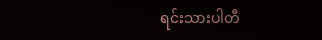ရင်းသားပါတီ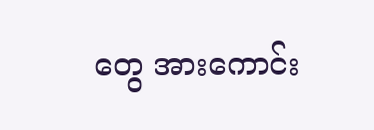တွေ အားကောင်း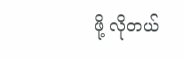ဖို့ လိုတယ်